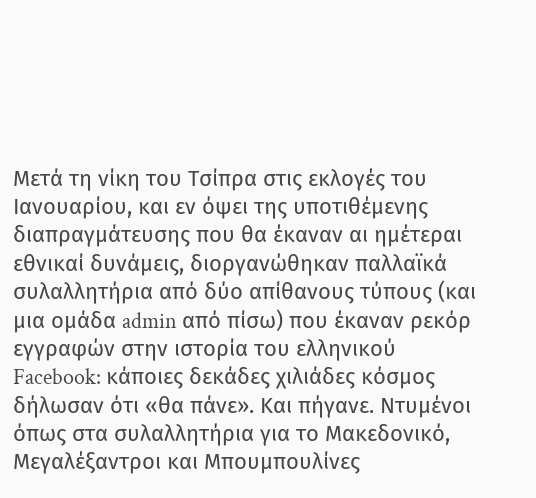Μετά τη νίκη του Τσίπρα στις εκλογές του Ιανουαρίου, και εν όψει της υποτιθέμενης διαπραγμάτευσης που θα έκαναν αι ημέτεραι εθνικαί δυνάμεις, διοργανώθηκαν παλλαϊκά συλαλλητήρια από δύο απίθανους τύπους (και μια ομάδα admin από πίσω) που έκαναν ρεκόρ εγγραφών στην ιστορία του ελληνικού Facebook: κάποιες δεκάδες χιλιάδες κόσμος δήλωσαν ότι «θα πάνε». Και πήγανε. Ντυμένοι όπως στα συλαλλητήρια για το Μακεδονικό, Μεγαλέξαντροι και Μπουμπουλίνες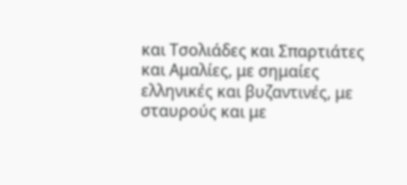και Τσολιάδες και Σπαρτιάτες και Αμαλίες, με σημαίες ελληνικές και βυζαντινές, με σταυρούς και με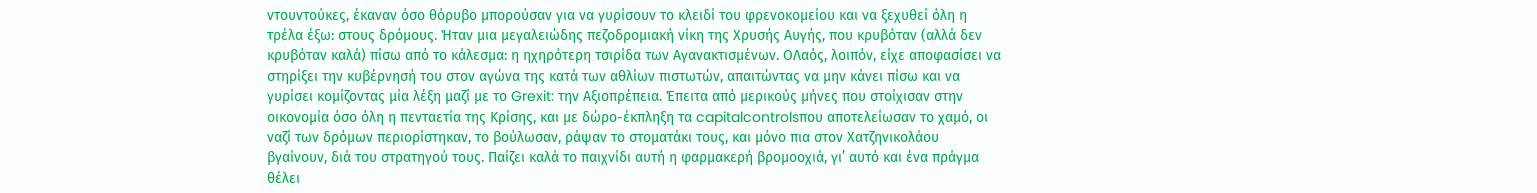ντουντούκες, έκαναν όσο θόρυβο μπορούσαν για να γυρίσουν το κλειδί του φρενοκομείου και να ξεχυθεί όλη η τρέλα έξω: στους δρόμους. Ήταν μια μεγαλειώδης πεζοδρομιακή νίκη της Χρυσής Αυγής, που κρυβόταν (αλλά δεν κρυβόταν καλά) πίσω από το κάλεσμα: η ηχηρότερη τσιρίδα των Αγανακτισμένων. OΛαός, λοιπόν, είχε αποφασίσει να στηρίξει την κυβέρνησή του στον αγώνα της κατά των αθλίων πιστωτών, απαιτώντας να μην κάνει πίσω και να γυρίσει κομίζοντας μία λέξη μαζί με το Grexit: την Αξιοπρέπεια. Έπειτα από μερικούς μήνες που στοίχισαν στην οικονομία όσο όλη η πενταετία της Κρίσης, και με δώρο-έκπληξη τα capitalcontrolsπου αποτελείωσαν το χαμό, οι ναζί των δρόμων περιορίστηκαν, το βούλωσαν, ράψαν το στοματάκι τους, και μόνο πια στον Χατζηνικολάου βγαίνουν, διά του στρατηγού τους. Παίζει καλά το παιχνίδι αυτή η φαρμακερή βρομοοχιά, γι’ αυτό και ένα πράγμα θέλει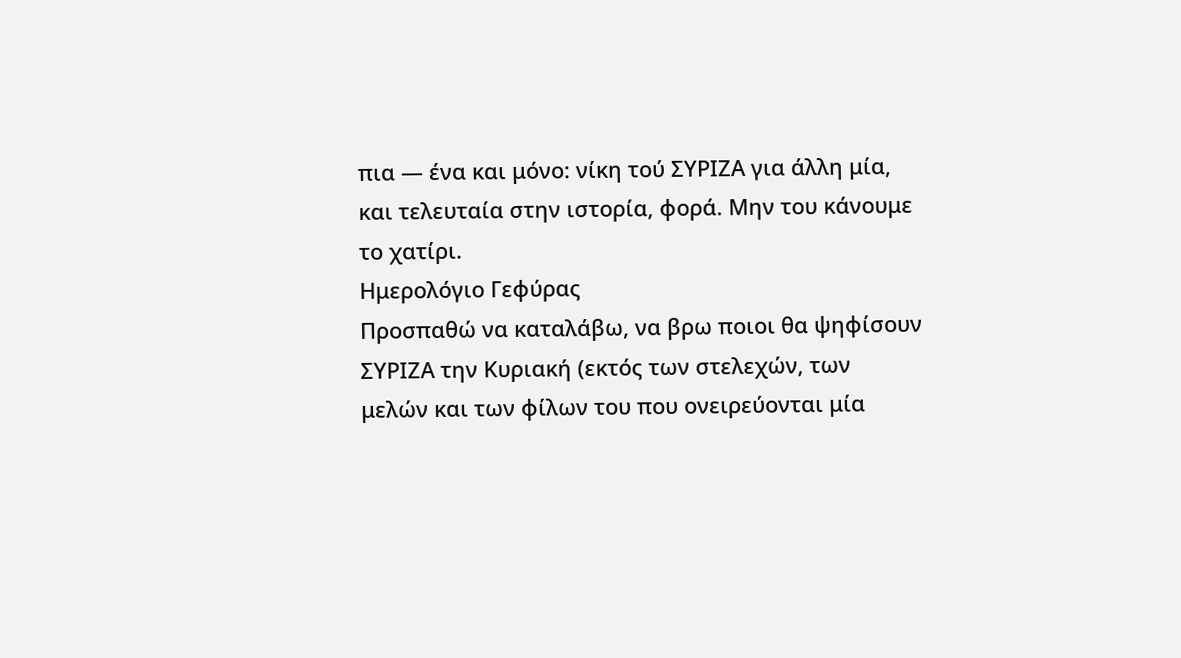πια — ένα και μόνο: νίκη τού ΣΥΡΙΖΑ για άλλη μία, και τελευταία στην ιστορία, φορά. Μην του κάνουμε το χατίρι.
Ημερολόγιο Γεφύρας
Προσπαθώ να καταλάβω, να βρω ποιοι θα ψηφίσουν ΣΥΡΙΖΑ την Κυριακή (εκτός των στελεχών, των μελών και των φίλων του που ονειρεύονται μία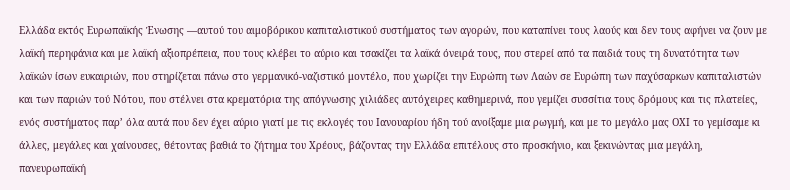Ελλάδα εκτός Ευρωπαϊκής Ένωσης —αυτού του αιμοβόρικου καπιταλιστικού συστήματος των αγορών, που καταπίνει τους λαούς και δεν τους αφήνει να ζουν με λαϊκή περηφάνια και με λαϊκή αξιοπρέπεια, που τους κλέβει το αύριο και τσακίζει τα λαϊκά όνειρά τους, που στερεί από τα παιδιά τους τη δυνατότητα των λαϊκών ίσων ευκαιριών, που στηρίζεται πάνω στο γερμανικό-ναζιστικό μοντέλο, που χωρίζει την Ευρώπη των Λαών σε Ευρώπη των παχύσαρκων καπιταλιστών και των παριών τού Νότου, που στέλνει στα κρεματόρια της απόγνωσης χιλιάδες αυτόχειρες καθημερινά, που γεμίζει συσσίτια τους δρόμους και τις πλατείες, ενός συστήματος παρ’ όλα αυτά που δεν έχει αύριο γιατί με τις εκλογές του Ιανουαρίου ήδη τού ανοίξαμε μια ρωγμή, και με το μεγάλο μας ΟΧΙ το γεμίσαμε κι άλλες, μεγάλες και χαίνουσες, θέτοντας βαθιά το ζήτημα του Χρέους, βάζοντας την Ελλάδα επιτέλους στο προσκήνιο, και ξεκινώντας μια μεγάλη, πανευρωπαϊκή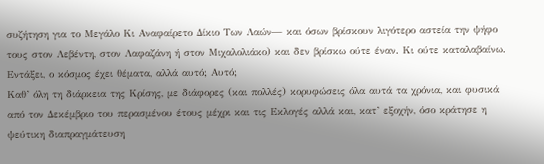συζήτηση για το Μεγάλο Κι Αναφαίρετο Δίκιο Των Λαών— και όσων βρίσκουν λιγότερο αστεία την ψήφο τους στον Λεβέντη, στον Λαφαζάνη ή στον Μιχαλολιάκο) και δεν βρίσκω ούτε έναν. Κι ούτε καταλαβαίνω. Εντάξει, ο κόσμος έχει θέματα, αλλά αυτό; Αυτό;
Καθ’ όλη τη διάρκεια της Κρίσης, με διάφορες (και πολλές) κορυφώσεις όλα αυτά τα χρόνια, και φυσικά από τον Δεκέμβριο του περασμένου έτους μέχρι και τις Εκλογές αλλά και, κατ’ εξοχήν, όσο κράτησε η ψεύτικη διαπραγμάτευση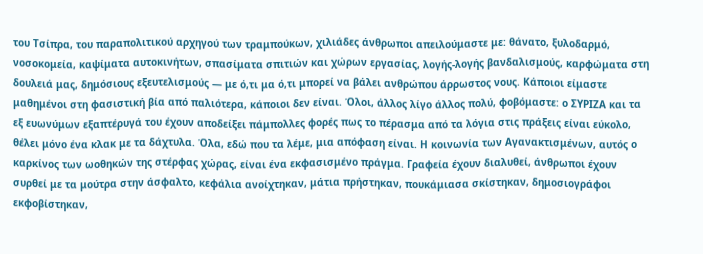του Τσίπρα, του παραπολιτικού αρχηγού των τραμπούκων, χιλιάδες άνθρωποι απειλούμαστε με: θάνατο, ξυλοδαρμό, νοσοκομεία, καψίματα αυτοκινήτων, σπασίματα σπιτιών και χώρων εργασίας, λογής-λογής βανδαλισμούς, καρφώματα στη δουλειά μας, δημόσιους εξευτελισμούς — με ό,τι μα ό,τι μπορεί να βάλει ανθρώπου άρρωστος νους. Κάποιοι είμαστε μαθημένοι στη φασιστική βία από παλιότερα, κάποιοι δεν είναι. Όλοι, άλλος λίγο άλλος πολύ, φοβόμαστε: ο ΣΥΡΙΖΑ και τα εξ ευωνύμων εξαπτέρυγά του έχουν αποδείξει πάμπολλες φορές πως το πέρασμα από τα λόγια στις πράξεις είναι εύκολο, θέλει μόνο ένα κλακ με τα δάχτυλα. Όλα, εδώ που τα λέμε, μια απόφαση είναι. Η κοινωνία των Αγανακτισμένων, αυτός ο καρκίνος των ωοθηκών της στέρφας χώρας, είναι ένα εκφασισμένο πράγμα. Γραφεία έχουν διαλυθεί, άνθρωποι έχουν συρθεί με τα μούτρα στην άσφαλτο, κεφάλια ανοίχτηκαν, μάτια πρήστηκαν, πουκάμιασα σκίστηκαν, δημοσιογράφοι εκφοβίστηκαν,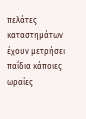πελάτες καταστημάτων έχουν μετρήσει παΐδια κάποιες ωραίες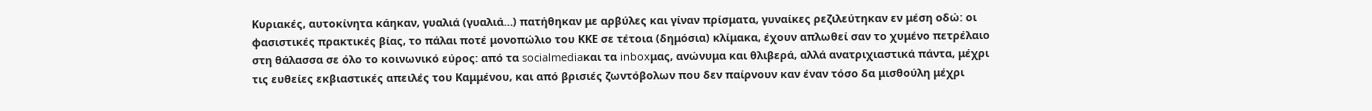Κυριακές, αυτοκίνητα κάηκαν, γυαλιά (γυαλιά…) πατήθηκαν με αρβύλες και γίναν πρίσματα, γυναίκες ρεζιλεύτηκαν εν μέση οδώ: οι φασιστικές πρακτικές βίας, το πάλαι ποτέ μονοπώλιο του ΚΚΕ σε τέτοια (δημόσια) κλίμακα, έχουν απλωθεί σαν το χυμένο πετρέλαιο στη θάλασσα σε όλο το κοινωνικό εύρος: από τα socialmediaκαι τα inboxμας, ανώνυμα και θλιβερά, αλλά ανατριχιαστικά πάντα, μέχρι τις ευθείες εκβιαστικές απειλές του Καμμένου, και από βρισιές ζωντόβολων που δεν παίρνουν καν έναν τόσο δα μισθούλη μέχρι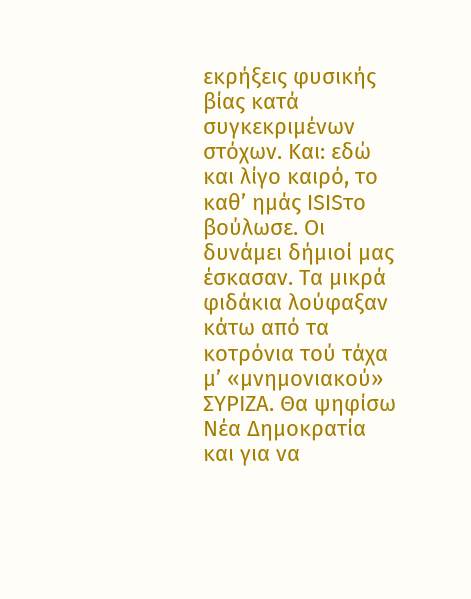εκρήξεις φυσικής βίας κατά συγκεκριμένων στόχων. Και: εδώ και λίγο καιρό, το καθ’ ημάς ISISτο βούλωσε. Οι δυνάμει δήμιοί μας έσκασαν. Τα μικρά φιδάκια λούφαξαν κάτω από τα κοτρόνια τού τάχα μ’ «μνημονιακού» ΣΥΡΙΖΑ. Θα ψηφίσω Νέα Δημοκρατία και για να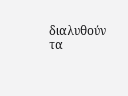διαλυθούν τα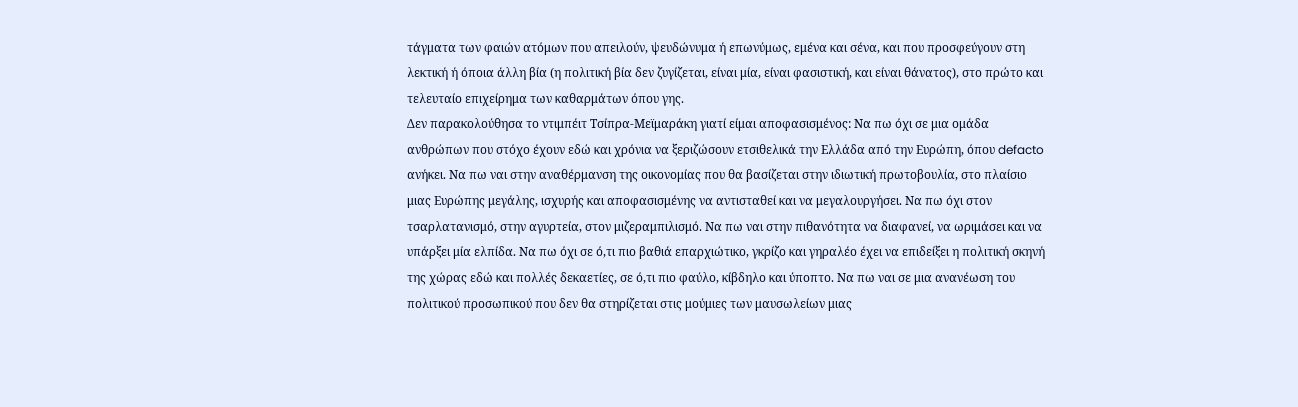τάγματα των φαιών ατόμων που απειλούν, ψευδώνυμα ή επωνύμως, εμένα και σένα, και που προσφεύγουν στη λεκτική ή όποια άλλη βία (η πολιτική βία δεν ζυγίζεται, είναι μία, είναι φασιστική, και είναι θάνατος), στο πρώτο και τελευταίο επιχείρημα των καθαρμάτων όπου γης.
Δεν παρακολούθησα το ντιμπέιτ Τσίπρα-Μεϊμαράκη γιατί είμαι αποφασισμένος: Να πω όχι σε μια ομάδα ανθρώπων που στόχο έχουν εδώ και χρόνια να ξεριζώσουν ετσιθελικά την Ελλάδα από την Ευρώπη, όπου defacto ανήκει. Να πω ναι στην αναθέρμανση της οικονομίας που θα βασίζεται στην ιδιωτική πρωτοβουλία, στο πλαίσιο μιας Ευρώπης μεγάλης, ισχυρής και αποφασισμένης να αντισταθεί και να μεγαλουργήσει. Να πω όχι στον τσαρλατανισμό, στην αγυρτεία, στον μιζεραμπιλισμό. Να πω ναι στην πιθανότητα να διαφανεί, να ωριμάσει και να υπάρξει μία ελπίδα. Να πω όχι σε ό,τι πιο βαθιά επαρχιώτικο, γκρίζο και γηραλέο έχει να επιδείξει η πολιτική σκηνή της χώρας εδώ και πολλές δεκαετίες, σε ό,τι πιο φαύλο, κίβδηλο και ύποπτο. Να πω ναι σε μια ανανέωση του πολιτικού προσωπικού που δεν θα στηρίζεται στις μούμιες των μαυσωλείων μιας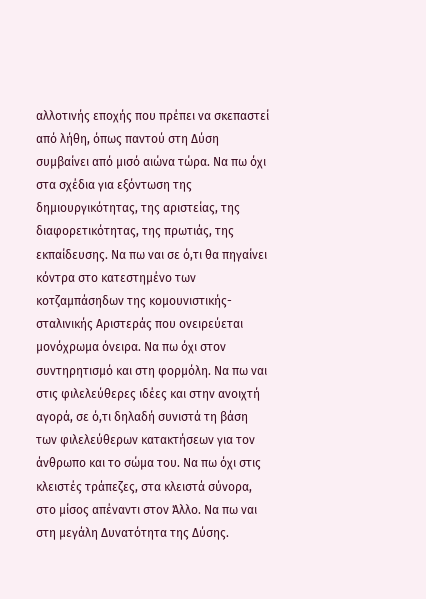αλλοτινής εποχής που πρέπει να σκεπαστεί από λήθη, όπως παντού στη Δύση συμβαίνει από μισό αιώνα τώρα. Να πω όχι στα σχέδια για εξόντωση της δημιουργικότητας, της αριστείας, της διαφορετικότητας, της πρωτιάς, της εκπαίδευσης. Να πω ναι σε ό,τι θα πηγαίνει κόντρα στο κατεστημένο των κοτζαμπάσηδων της κομουνιστικής-σταλινικής Αριστεράς που ονειρεύεται μονόχρωμα όνειρα. Να πω όχι στον συντηρητισμό και στη φορμόλη. Να πω ναι στις φιλελεύθερες ιδέες και στην ανοιχτή αγορά, σε ό,τι δηλαδή συνιστά τη βάση των φιλελεύθερων κατακτήσεων για τον άνθρωπο και το σώμα του. Να πω όχι στις κλειστές τράπεζες, στα κλειστά σύνορα, στο μίσος απέναντι στον Άλλο. Να πω ναι στη μεγάλη Δυνατότητα της Δύσης.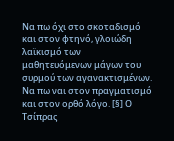Να πω όχι στο σκοταδισμό και στον φτηνό, γλοιώδη λαϊκισμό των μαθητευόμενων μάγων του συρμού των αγανακτισμένων. Να πω ναι στον πραγματισμό και στον ορθό λόγο. [§] Ο Τσίπρας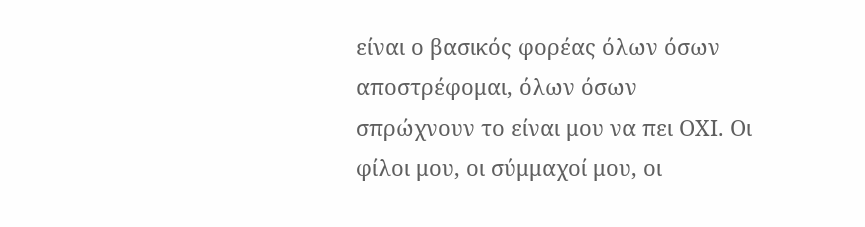είναι ο βασικός φορέας όλων όσων αποστρέφομαι, όλων όσων σπρώχνουν το είναι μου να πει ΟΧΙ. Οι φίλοι μου, οι σύμμαχοί μου, οι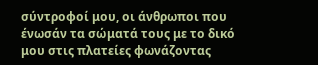σύντροφοί μου, οι άνθρωποι που ένωσάν τα σώματά τους με το δικό μου στις πλατείες φωνάζοντας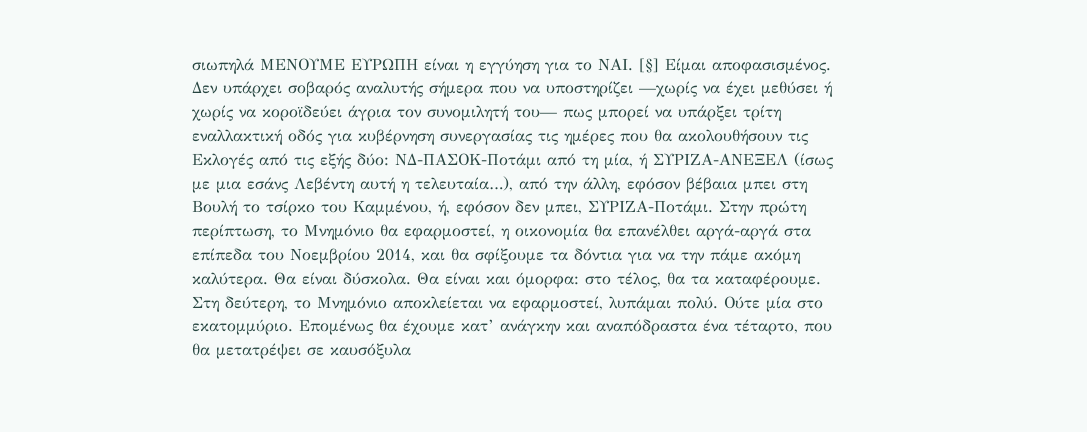σιωπηλά ΜΕΝΟΥΜΕ ΕΥΡΩΠΗ είναι η εγγύηση για το ΝΑΙ. [§] Είμαι αποφασισμένος.
Δεν υπάρχει σοβαρός αναλυτής σήμερα που να υποστηρίζει —χωρίς να έχει μεθύσει ή χωρίς να κοροϊδεύει άγρια τον συνομιλητή του— πως μπορεί να υπάρξει τρίτη εναλλακτική οδός για κυβέρνηση συνεργασίας τις ημέρες που θα ακολουθήσουν τις Εκλογές από τις εξής δύο: ΝΔ-ΠΑΣΟΚ-Ποτάμι από τη μία, ή ΣΥΡΙΖΑ-ΑΝΕΞΕΛ (ίσως με μια εσάνς Λεβέντη αυτή η τελευταία…), από την άλλη, εφόσον βέβαια μπει στη Βουλή το τσίρκο του Καμμένου, ή, εφόσον δεν μπει, ΣΥΡΙΖΑ-Ποτάμι. Στην πρώτη περίπτωση, το Μνημόνιο θα εφαρμοστεί, η οικονομία θα επανέλθει αργά-αργά στα επίπεδα του Νοεμβρίου 2014, και θα σφίξουμε τα δόντια για να την πάμε ακόμη καλύτερα. Θα είναι δύσκολα. Θα είναι και όμορφα: στο τέλος, θα τα καταφέρουμε. Στη δεύτερη, το Μνημόνιο αποκλείεται να εφαρμοστεί, λυπάμαι πολύ. Ούτε μία στο εκατομμύριο. Επομένως θα έχουμε κατ’ ανάγκην και αναπόδραστα ένα τέταρτο, που θα μετατρέψει σε καυσόξυλα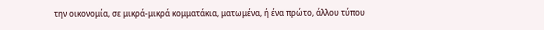την οικονομία, σε μικρά-μικρά κομματάκια, ματωμένα, ή ένα πρώτο, άλλου τύπου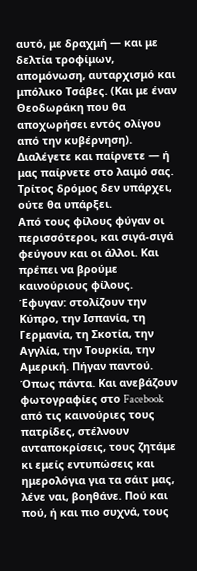αυτό, με δραχμή — και με δελτία τροφίμων, απομόνωση, αυταρχισμό και μπόλικο Τσάβες. (Και με έναν Θεοδωράκη που θα αποχωρήσει εντός ολίγου από την κυβέρνηση). Διαλέγετε και παίρνετε — ή μας παίρνετε στο λαιμό σας. Τρίτος δρόμος δεν υπάρχει, ούτε θα υπάρξει.
Από τους φίλους φύγαν οι περισσότεροι, και σιγά-σιγά φεύγουν και οι άλλοι. Και πρέπει να βρούμε καινούριους φίλους. Έφυγαν: στολίζουν την Κύπρο, την Ισπανία, τη Γερμανία, τη Σκοτία, την Αγγλία, την Τουρκία, την Αμερική. Πήγαν παντού. Όπως πάντα. Και ανεβάζουν φωτογραφίες στο Facebook από τις καινούριες τους πατρίδες, στέλνουν ανταποκρίσεις, τους ζητάμε κι εμείς εντυπώσεις και ημερολόγια για τα σάιτ μας, λένε ναι, βοηθάνε. Πού και πού, ή και πιο συχνά, τους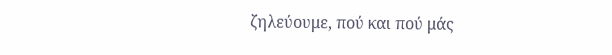ζηλεύουμε, πού και πού μάς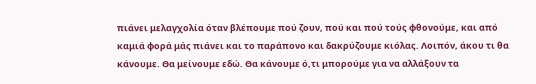πιάνει μελαγχολία όταν βλέπουμε πού ζουν, πού και πού τούς φθονούμε, και από καμιά φορά μάς πιάνει και το παράπονο και δακρύζουμε κιόλας. Λοιπόν, άκου τι θα κάνουμε. Θα μείνουμε εδώ. Θα κάνουμε ό,τι μπορούμε για να αλλάξουν τα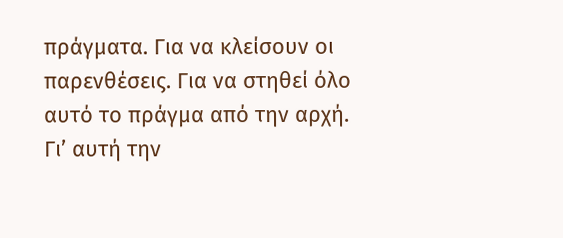πράγματα. Για να κλείσουν οι παρενθέσεις. Για να στηθεί όλο αυτό το πράγμα από την αρχή. Γι’ αυτή την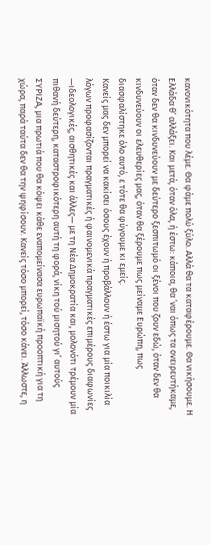κανονικότητα που λέμε. Θα φάμε πολύ ξύλο. Αλλά θα τα καταφέρουμε. Θα νικήσουμε. Η Ελλάδα θ’ αλλάξει. Και μετά, όταν όλα, ή έστω: κάποια, θα ’ναι όπως τα ονειρευτήκαμε, όταν δεν θα κινδυνεύουν με δεύτερο ξεσπιτωμό οι ξένοι που ζουν εδώ, όταν δεν θα κινδυνεύουν οι ελευθερίες μας, όταν θα ξέρουμε πως μείναμε Ευρώπη, πως διασφαλίστηκε όλο αυτό, ε τότε θα φύγουμε κι εμείς.
Κανείς μας δεν μπορεί να κακίσει όσους έχουν ή προβάλλουν ή έστω για μία ποικιλία λόγων προφασίζονται πραγματικές ή φαινομενικά πραγματικές επιμέρους διαφωνίες —ιδεολογικές, αισθητικές και άλλες— με τη Νέα Δημοκρατία και, μολονότι τρέμουν μία πιθανή δεύτερη, καταστροφικότερη αυτή τη φορά, νίκη τού μισητού γι’ αυτούς ΣΥΡΙΖΑ, μια πρωτιά που θα κόψει κάθε εναπομείνασα ευρωπαϊκή προοπτική για τη χώρα, παρά ταύτα δεν θα την ψηφίσουν. Κανείς τόσο μπορεί, τόσο κάνει. Άλλωστε, η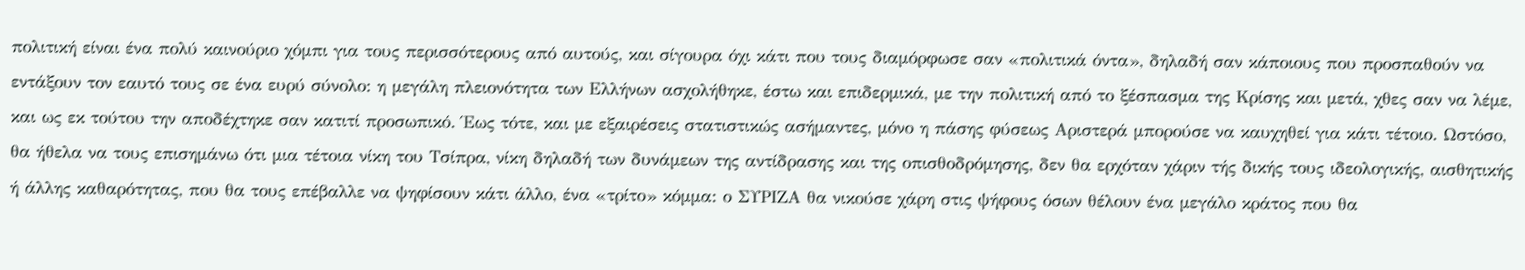πολιτική είναι ένα πολύ καινούριο χόμπι για τους περισσότερους από αυτούς, και σίγουρα όχι κάτι που τους διαμόρφωσε σαν «πολιτικά όντα», δηλαδή σαν κάποιους που προσπαθούν να εντάξουν τον εαυτό τους σε ένα ευρύ σύνολο: η μεγάλη πλειονότητα των Ελλήνων ασχολήθηκε, έστω και επιδερμικά, με την πολιτική από το ξέσπασμα της Κρίσης και μετά, χθες σαν να λέμε, και ως εκ τούτου την αποδέχτηκε σαν κατιτί προσωπικό. Έως τότε, και με εξαιρέσεις στατιστικώς ασήμαντες, μόνο η πάσης φύσεως Αριστερά μπορούσε να καυχηθεί για κάτι τέτοιο. Ωστόσο, θα ήθελα να τους επισημάνω ότι μια τέτοια νίκη του Τσίπρα, νίκη δηλαδή των δυνάμεων της αντίδρασης και της οπισθοδρόμησης, δεν θα ερχόταν χάριν τής δικής τους ιδεολογικής, αισθητικής ή άλλης καθαρότητας, που θα τους επέβαλλε να ψηφίσουν κάτι άλλο, ένα «τρίτο» κόμμα: ο ΣΥΡΙΖΑ θα νικούσε χάρη στις ψήφους όσων θέλουν ένα μεγάλο κράτος που θα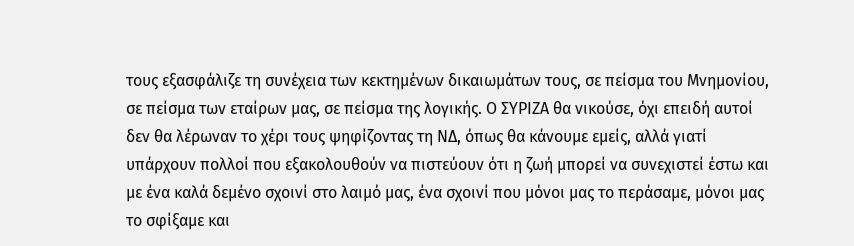τους εξασφάλιζε τη συνέχεια των κεκτημένων δικαιωμάτων τους, σε πείσμα του Μνημονίου, σε πείσμα των εταίρων μας, σε πείσμα της λογικής. Ο ΣΥΡΙΖΑ θα νικούσε, όχι επειδή αυτοί δεν θα λέρωναν το χέρι τους ψηφίζοντας τη ΝΔ, όπως θα κάνουμε εμείς, αλλά γιατί υπάρχουν πολλοί που εξακολουθούν να πιστεύουν ότι η ζωή μπορεί να συνεχιστεί έστω και με ένα καλά δεμένο σχοινί στο λαιμό μας, ένα σχοινί που μόνοι μας το περάσαμε, μόνοι μας το σφίξαμε και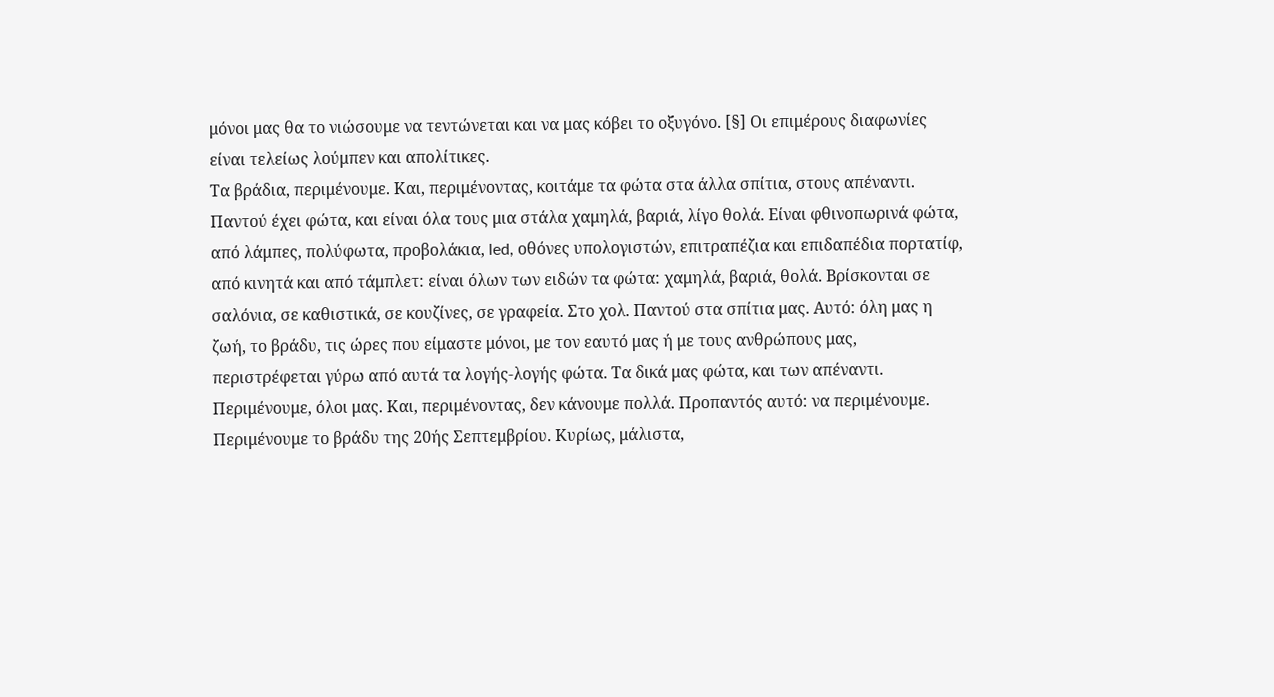μόνοι μας θα το νιώσουμε να τεντώνεται και να μας κόβει το οξυγόνο. [§] Οι επιμέρους διαφωνίες είναι τελείως λούμπεν και απολίτικες.
Τα βράδια, περιμένουμε. Και, περιμένοντας, κοιτάμε τα φώτα στα άλλα σπίτια, στους απέναντι. Παντού έχει φώτα, και είναι όλα τους μια στάλα χαμηλά, βαριά, λίγο θολά. Είναι φθινοπωρινά φώτα, από λάμπες, πολύφωτα, προβολάκια, led, οθόνες υπολογιστών, επιτραπέζια και επιδαπέδια πορτατίφ, από κινητά και από τάμπλετ: είναι όλων των ειδών τα φώτα: χαμηλά, βαριά, θολά. Βρίσκονται σε σαλόνια, σε καθιστικά, σε κουζίνες, σε γραφεία. Στο χολ. Παντού στα σπίτια μας. Αυτό: όλη μας η ζωή, το βράδυ, τις ώρες που είμαστε μόνοι, με τον εαυτό μας ή με τους ανθρώπους μας, περιστρέφεται γύρω από αυτά τα λογής-λογής φώτα. Τα δικά μας φώτα, και των απέναντι. Περιμένουμε, όλοι μας. Και, περιμένοντας, δεν κάνουμε πολλά. Προπαντός αυτό: να περιμένουμε. Περιμένουμε το βράδυ της 20ής Σεπτεμβρίου. Κυρίως, μάλιστα,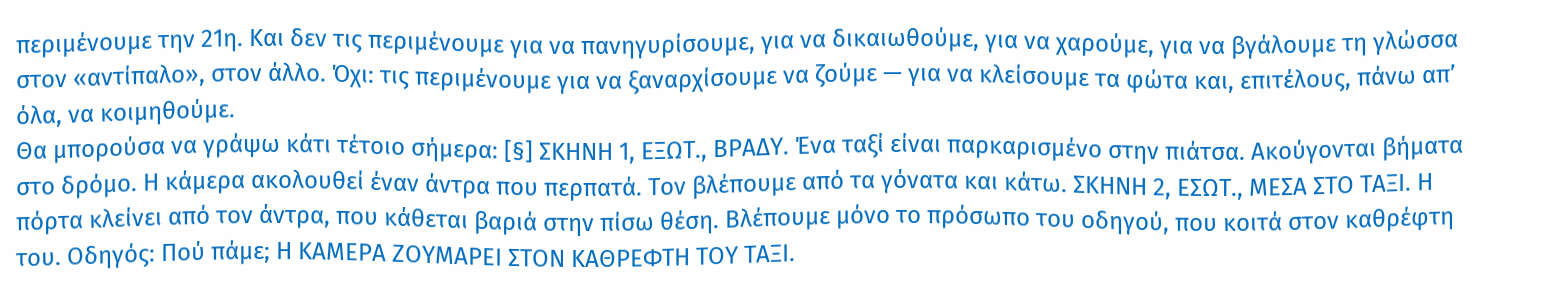περιμένουμε την 21η. Και δεν τις περιμένουμε για να πανηγυρίσουμε, για να δικαιωθούμε, για να χαρούμε, για να βγάλουμε τη γλώσσα στον «αντίπαλο», στον άλλο. Όχι: τις περιμένουμε για να ξαναρχίσουμε να ζούμε — για να κλείσουμε τα φώτα και, επιτέλους, πάνω απ’ όλα, να κοιμηθούμε.
Θα μπορούσα να γράψω κάτι τέτοιο σήμερα: [§] ΣΚΗΝΗ 1, ΕΞΩΤ., ΒΡΑΔΥ. Ένα ταξί είναι παρκαρισμένο στην πιάτσα. Ακούγονται βήματα στο δρόμο. Η κάμερα ακολουθεί έναν άντρα που περπατά. Τον βλέπουμε από τα γόνατα και κάτω. ΣΚΗΝΗ 2, ΕΣΩΤ., ΜΕΣΑ ΣΤΟ ΤΑΞΙ. Η πόρτα κλείνει από τον άντρα, που κάθεται βαριά στην πίσω θέση. Βλέπουμε μόνο το πρόσωπο του οδηγού, που κοιτά στον καθρέφτη του. Οδηγός: Πού πάμε; Η ΚΑΜΕΡΑ ΖΟΥΜΑΡΕΙ ΣΤΟΝ ΚΑΘΡΕΦΤΗ ΤΟΥ ΤΑΞΙ.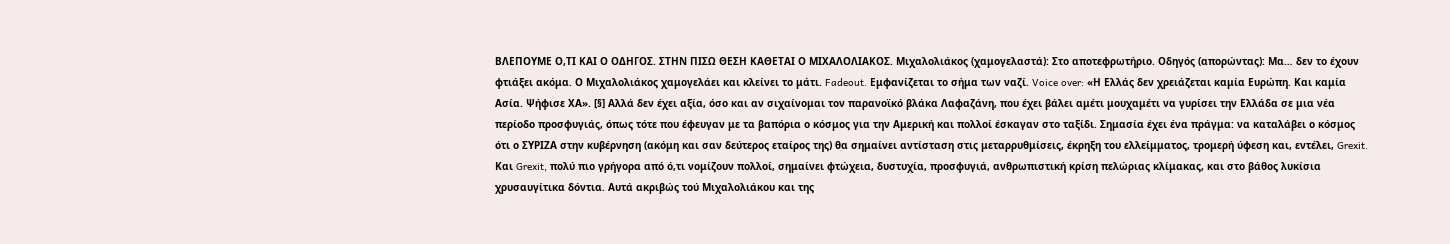ΒΛΕΠΟΥΜΕ Ο,ΤΙ ΚΑΙ Ο ΟΔΗΓΟΣ. ΣΤΗΝ ΠΙΣΩ ΘΕΣΗ ΚΑΘΕΤΑΙ Ο ΜΙΧΑΛΟΛΙΑΚΟΣ. Μιχαλολιάκος (χαμογελαστά): Στο αποτεφρωτήριο. Οδηγός (απορώντας): Μα… δεν το έχουν φτιάξει ακόμα. Ο Μιχαλολιάκος χαμογελάει και κλείνει το μάτι. Fadeout. Εμφανίζεται το σήμα των ναζί. Voice over: «Η Ελλάς δεν χρειάζεται καμία Ευρώπη. Και καμία Ασία. Ψήφισε ΧΑ». [§] Αλλά δεν έχει αξία, όσο και αν σιχαίνομαι τον παρανοϊκό βλάκα Λαφαζάνη, που έχει βάλει αμέτι μουχαμέτι να γυρίσει την Ελλάδα σε μια νέα περίοδο προσφυγιάς, όπως τότε που έφευγαν με τα βαπόρια ο κόσμος για την Αμερική και πολλοί έσκαγαν στο ταξίδι. Σημασία έχει ένα πράγμα: να καταλάβει ο κόσμος ότι ο ΣΥΡΙΖΑ στην κυβέρνηση (ακόμη και σαν δεύτερος εταίρος της) θα σημαίνει αντίσταση στις μεταρρυθμίσεις, έκρηξη του ελλείμματος, τρομερή ύφεση και, εντέλει, Grexit. Και Grexit, πολύ πιο γρήγορα από ό,τι νομίζουν πολλοί, σημαίνει φτώχεια, δυστυχία, προσφυγιά, ανθρωπιστική κρίση πελώριας κλίμακας, και στο βάθος λυκίσια χρυσαυγίτικα δόντια. Αυτά ακριβώς τού Μιχαλολιάκου και της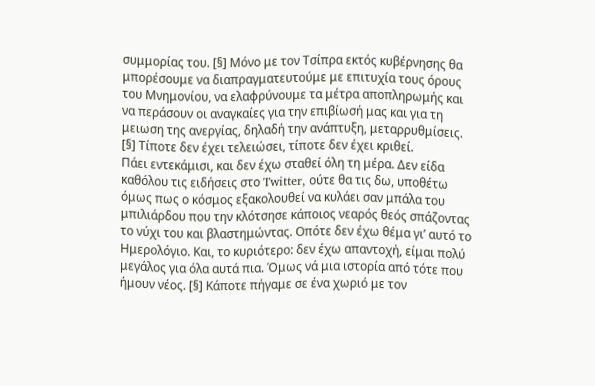συμμορίας του. [§] Μόνο με τον Τσίπρα εκτός κυβέρνησης θα μπορέσουμε να διαπραγματευτούμε με επιτυχία τους όρους του Μνημονίου, να ελαφρύνουμε τα μέτρα αποπληρωμής και να περάσουν οι αναγκαίες για την επιβίωσή μας και για τη μειωση της ανεργίας, δηλαδή την ανάπτυξη, μεταρρυθμίσεις. [§] Τίποτε δεν έχει τελειώσει, τίποτε δεν έχει κριθεί.
Πάει εντεκάμισι, και δεν έχω σταθεί όλη τη μέρα. Δεν είδα καθόλου τις ειδήσεις στο Twitter, ούτε θα τις δω, υποθέτω όμως πως ο κόσμος εξακολουθεί να κυλάει σαν μπάλα του μπιλιάρδου που την κλότσησε κάποιος νεαρός θεός σπάζοντας το νύχι του και βλαστημώντας. Οπότε δεν έχω θέμα γι’ αυτό το Ημερολόγιο. Και, το κυριότερο: δεν έχω απαντοχή, είμαι πολύ μεγάλος για όλα αυτά πια. Όμως νά μια ιστορία από τότε που ήμουν νέος. [§] Κάποτε πήγαμε σε ένα χωριό με τον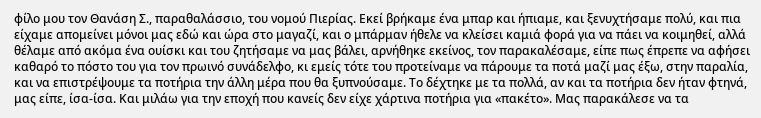φίλο μου τον Θανάση Σ., παραθαλάσσιο, του νομού Πιερίας. Εκεί βρήκαμε ένα μπαρ και ήπιαμε, και ξενυχτήσαμε πολύ, και πια είχαμε απομείνει μόνοι μας εδώ και ώρα στο μαγαζί, και ο μπάρμαν ήθελε να κλείσει καμιά φορά για να πάει να κοιμηθεί, αλλά θέλαμε από ακόμα ένα ουίσκι και του ζητήσαμε να μας βάλει, αρνήθηκε εκείνος, τον παρακαλέσαμε, είπε πως έπρεπε να αφήσει καθαρό το πόστο του για τον πρωινό συνάδελφο, κι εμείς τότε του προτείναμε να πάρουμε τα ποτά μαζί μας έξω, στην παραλία, και να επιστρέψουμε τα ποτήρια την άλλη μέρα που θα ξυπνούσαμε. Το δέχτηκε με τα πολλά, αν και τα ποτήρια δεν ήταν φτηνά, μας είπε, ίσα-ίσα. Και μιλάω για την εποχή που κανείς δεν είχε χάρτινα ποτήρια για «πακέτο». Μας παρακάλεσε να τα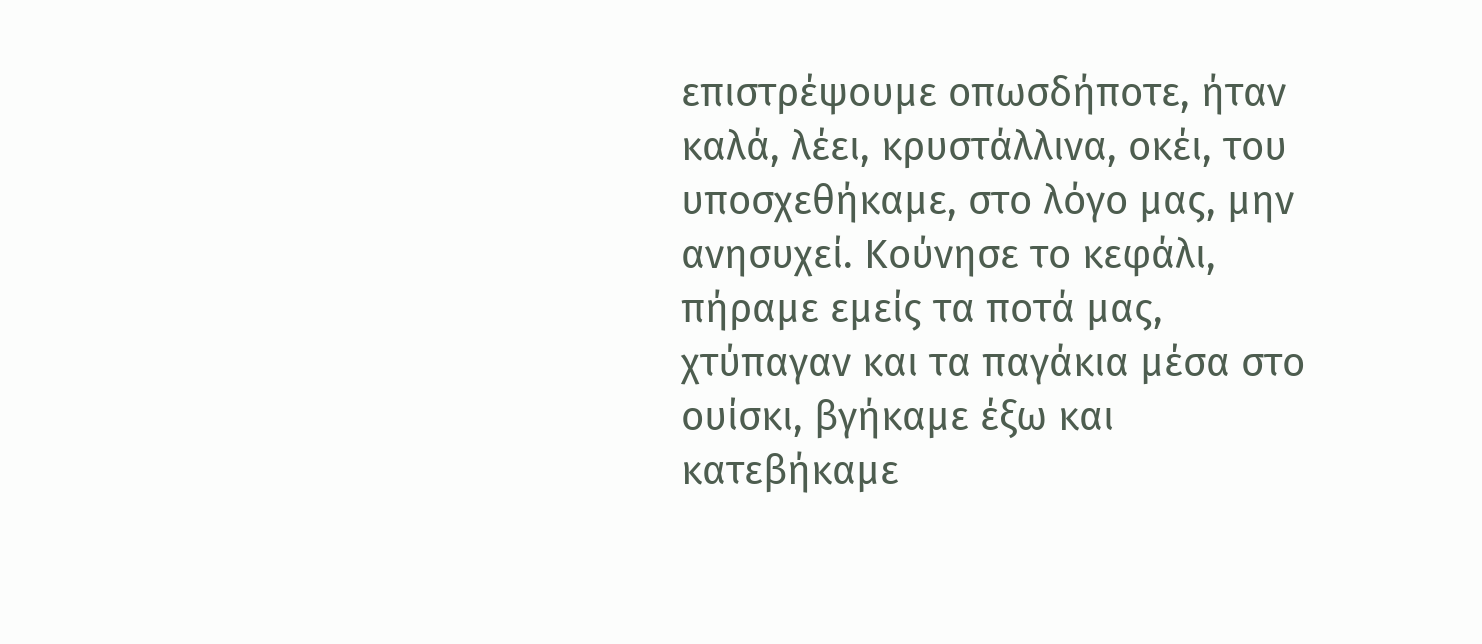επιστρέψουμε οπωσδήποτε, ήταν καλά, λέει, κρυστάλλινα, οκέι, του υποσχεθήκαμε, στο λόγο μας, μην ανησυχεί. Κούνησε το κεφάλι, πήραμε εμείς τα ποτά μας, χτύπαγαν και τα παγάκια μέσα στο ουίσκι, βγήκαμε έξω και κατεβήκαμε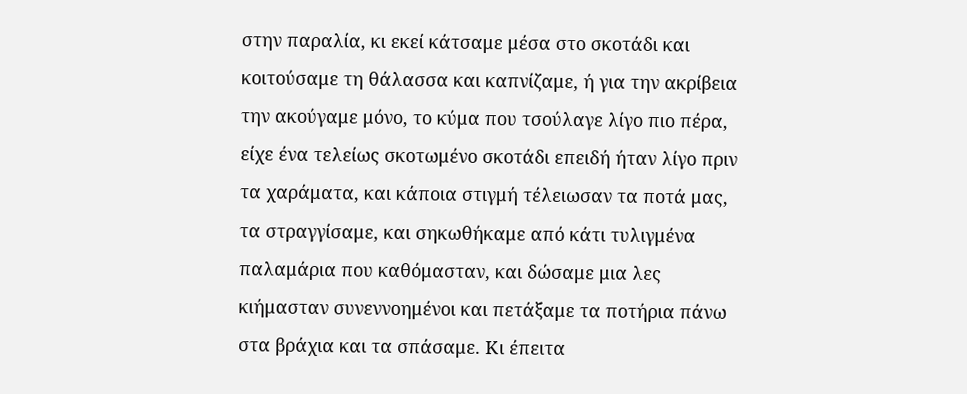στην παραλία, κι εκεί κάτσαμε μέσα στο σκοτάδι και κοιτούσαμε τη θάλασσα και καπνίζαμε, ή για την ακρίβεια την ακούγαμε μόνο, το κύμα που τσούλαγε λίγο πιο πέρα, είχε ένα τελείως σκοτωμένο σκοτάδι επειδή ήταν λίγο πριν τα χαράματα, και κάποια στιγμή τέλειωσαν τα ποτά μας, τα στραγγίσαμε, και σηκωθήκαμε από κάτι τυλιγμένα παλαμάρια που καθόμασταν, και δώσαμε μια λες κιήμασταν συνεννοημένοι και πετάξαμε τα ποτήρια πάνω στα βράχια και τα σπάσαμε. Κι έπειτα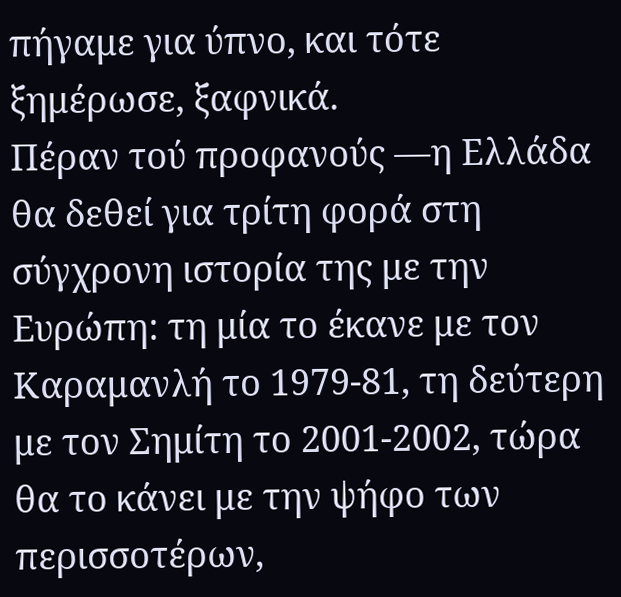πήγαμε για ύπνο, και τότε ξημέρωσε, ξαφνικά.
Πέραν τού προφανούς —η Ελλάδα θα δεθεί για τρίτη φορά στη σύγχρονη ιστορία της με την Ευρώπη: τη μία το έκανε με τον Καραμανλή το 1979-81, τη δεύτερη με τον Σημίτη το 2001-2002, τώρα θα το κάνει με την ψήφο των περισσοτέρων,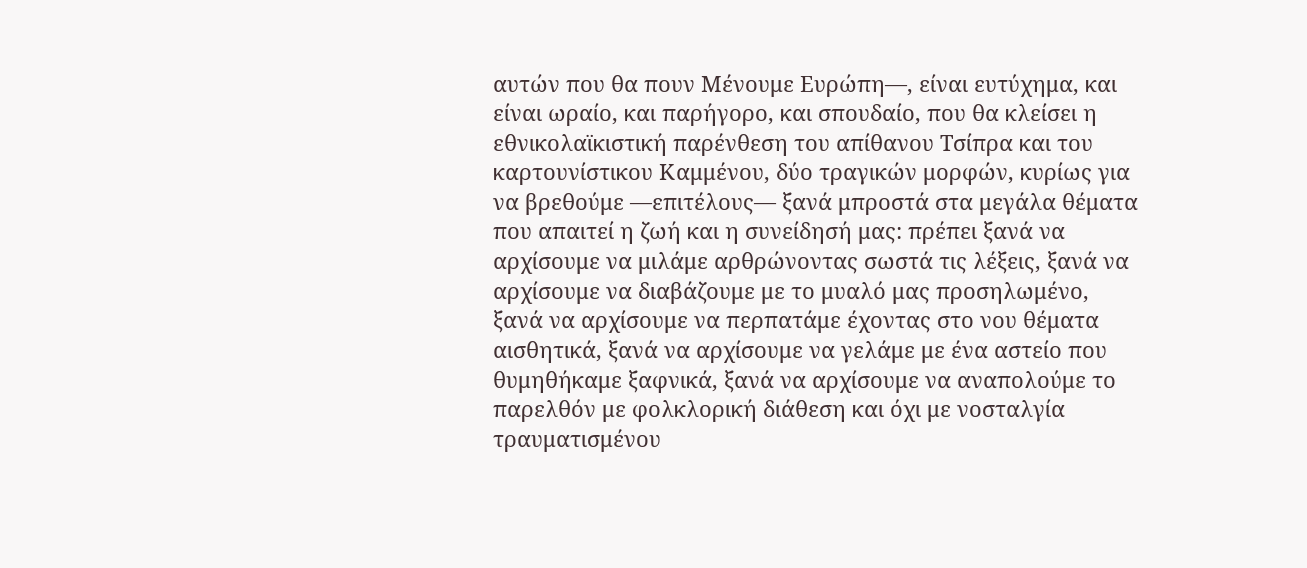αυτών που θα πουν Μένουμε Ευρώπη—, είναι ευτύχημα, και είναι ωραίο, και παρήγορο, και σπουδαίο, που θα κλείσει η εθνικολαϊκιστική παρένθεση του απίθανου Τσίπρα και του καρτουνίστικου Καμμένου, δύο τραγικών μορφών, κυρίως για να βρεθούμε —επιτέλους— ξανά μπροστά στα μεγάλα θέματα που απαιτεί η ζωή και η συνείδησή μας: πρέπει ξανά να αρχίσουμε να μιλάμε αρθρώνοντας σωστά τις λέξεις, ξανά να αρχίσουμε να διαβάζουμε με το μυαλό μας προσηλωμένο, ξανά να αρχίσουμε να περπατάμε έχοντας στο νου θέματα αισθητικά, ξανά να αρχίσουμε να γελάμε με ένα αστείο που θυμηθήκαμε ξαφνικά, ξανά να αρχίσουμε να αναπολούμε το παρελθόν με φολκλορική διάθεση και όχι με νοσταλγία τραυματισμένου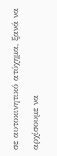σε αυτοκινητικό ατύχημα, ξανά να αρχίσουμε να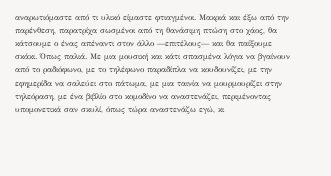αναρωτιόμαστε από τι υλικό είμαστε φτιαγμένοι. Μακριά και έξω από την παρένθεση, παρατρίχα σωσμένοι από τη θανάσιμη πτώση στο χάος, θα κάτσουμε ο ένας απέναντι στον άλλο —επιτέλους— και θα παίξουμε σκάκι. Όπως παλιά. Με μια μουσική και κάτι σπασμένα λόγια να βγαίνουν από το ραδιόφωνο, με το τηλέφωνο παραδίπλα να κουδουνίζει, με την εφημερίδα να σαλεύει στο πάτωμα, με μια ταινία να μουρμουρίζει στην τηλεόραση, με ένα βιβλίο στο κομοδίνο να αναστενάζει, περιμένοντας υπομονετικά σαν σκυλί, όπως τώρα αναστενάζω εγώ, κι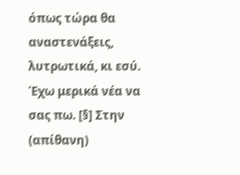όπως τώρα θα αναστενάξεις, λυτρωτικά, κι εσύ.
Έχω μερικά νέα να σας πω. [§] Στην (απίθανη)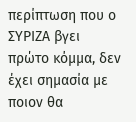περίπτωση που ο ΣΥΡΙΖΑ βγει πρώτο κόμμα, δεν έχει σημασία με ποιον θα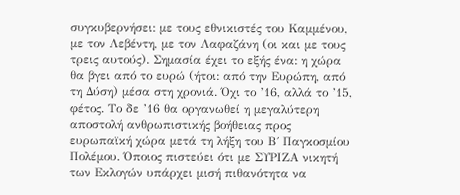συγκυβερνήσει: με τους εθνικιστές του Καμμένου, με τον Λεβέντη, με τον Λαφαζάνη (οι και με τους τρεις αυτούς). Σημασία έχει το εξής ένα: η χώρα θα βγει από το ευρώ (ήτοι: από την Ευρώπη, από τη Δύση) μέσα στη χρονιά. Όχι το ’16, αλλά το ’15, φέτος. Το δε ’16 θα οργανωθεί η μεγαλύτερη αποστολή ανθρωπιστικής βοήθειας προς ευρωπαϊκή χώρα μετά τη λήξη του Β΄ Παγκοσμίου Πολέμου. Όποιος πιστεύει ότι με ΣΥΡΙΖΑ νικητή των Εκλογών υπάρχει μισή πιθανότητα να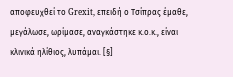αποφευχθεί το Grexit, επειδή ο Τσίπρας έμαθε, μεγάλωσε, ωρίμασε, αναγκάστηκε κ.ο.κ., είναι κλινικά ηλίθιος, λυπάμαι. [§]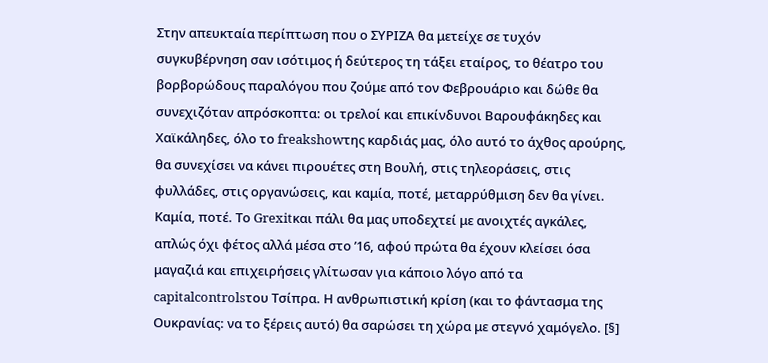Στην απευκταία περίπτωση που ο ΣΥΡΙΖΑ θα μετείχε σε τυχόν συγκυβέρνηση σαν ισότιμος ή δεύτερος τη τάξει εταίρος, το θέατρο του βορβορώδους παραλόγου που ζούμε από τον Φεβρουάριο και δώθε θα συνεχιζόταν απρόσκοπτα: οι τρελοί και επικίνδυνοι Βαρουφάκηδες και Χαϊκάληδες, όλο το freakshowτης καρδιάς μας, όλο αυτό το άχθος αρούρης, θα συνεχίσει να κάνει πιρουέτες στη Βουλή, στις τηλεοράσεις, στις φυλλάδες, στις οργανώσεις, και καμία, ποτέ, μεταρρύθμιση δεν θα γίνει. Καμία, ποτέ. Το Grexitκαι πάλι θα μας υποδεχτεί με ανοιχτές αγκάλες, απλώς όχι φέτος αλλά μέσα στο ’16, αφού πρώτα θα έχουν κλείσει όσα μαγαζιά και επιχειρήσεις γλίτωσαν για κάποιο λόγο από τα capitalcontrolsτου Τσίπρα. Η ανθρωπιστική κρίση (και το φάντασμα της Ουκρανίας: να το ξέρεις αυτό) θα σαρώσει τη χώρα με στεγνό χαμόγελο. [§]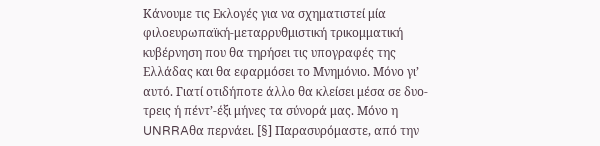Κάνουμε τις Εκλογές για να σχηματιστεί μία φιλοευρωπαϊκή-μεταρρυθμιστική τρικομματική κυβέρνηση που θα τηρήσει τις υπογραφές της Ελλάδας και θα εφαρμόσει το Μνημόνιο. Μόνο γι’ αυτό. Γιατί οτιδήποτε άλλο θα κλείσει μέσα σε δυο-τρεις ή πέντ’-έξι μήνες τα σύνορά μας. Μόνο η UNRRAθα περνάει. [§] Παρασυρόμαστε, από την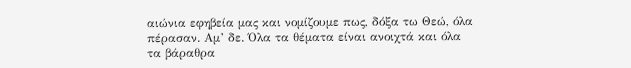αιώνια εφηβεία μας και νομίζουμε πως, δόξα τω Θεώ, όλα πέρασαν. Αμ’ δε. Όλα τα θέματα είναι ανοιχτά και όλα τα βάραθρα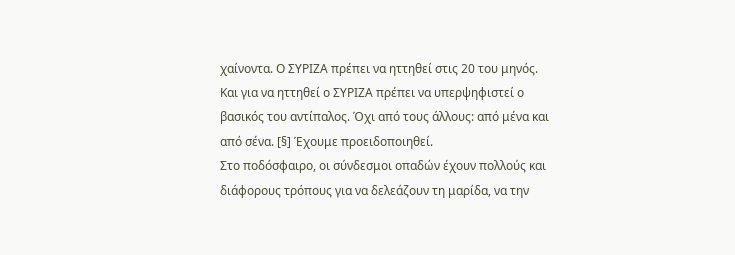χαίνοντα. Ο ΣΥΡΙΖΑ πρέπει να ηττηθεί στις 20 του μηνός. Και για να ηττηθεί ο ΣΥΡΙΖΑ πρέπει να υπερψηφιστεί ο βασικός του αντίπαλος. Όχι από τους άλλους: από μένα και από σένα. [§] Έχουμε προειδοποιηθεί.
Στο ποδόσφαιρο, οι σύνδεσμοι οπαδών έχουν πολλούς και διάφορους τρόπους για να δελεάζουν τη μαρίδα, να την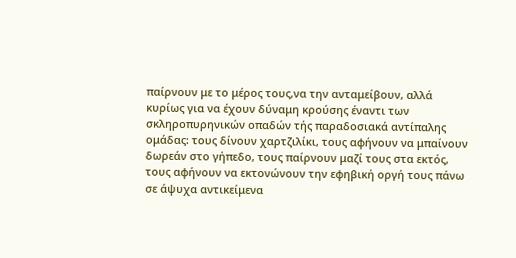παίρνουν με το μέρος τους,να την ανταμείβουν, αλλά κυρίως για να έχουν δύναμη κρούσης έναντι των σκληροπυρηνικών οπαδών τής παραδοσιακά αντίπαλης ομάδας: τους δίνουν χαρτζιλίκι, τους αφήνουν να μπαίνουν δωρεάν στο γήπεδο, τους παίρνουν μαζί τους στα εκτός, τους αφήνουν να εκτονώνουν την εφηβική οργή τους πάνω σε άψυχα αντικείμενα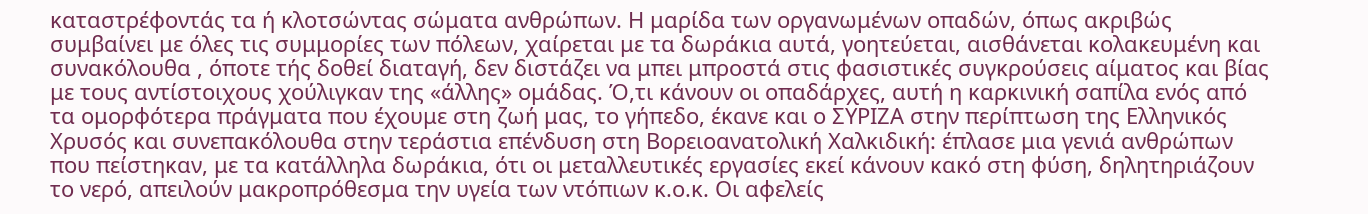καταστρέφοντάς τα ή κλοτσώντας σώματα ανθρώπων. Η μαρίδα των οργανωμένων οπαδών, όπως ακριβώς συμβαίνει με όλες τις συμμορίες των πόλεων, χαίρεται με τα δωράκια αυτά, γοητεύεται, αισθάνεται κολακευμένη και συνακόλουθα , όποτε τής δοθεί διαταγή, δεν διστάζει να μπει μπροστά στις φασιστικές συγκρούσεις αίματος και βίας με τους αντίστοιχους χούλιγκαν της «άλλης» ομάδας. Ό,τι κάνουν οι οπαδάρχες, αυτή η καρκινική σαπίλα ενός από τα ομορφότερα πράγματα που έχουμε στη ζωή μας, το γήπεδο, έκανε και ο ΣΥΡΙΖΑ στην περίπτωση της Ελληνικός Χρυσός και συνεπακόλουθα στην τεράστια επένδυση στη Βορειοανατολική Χαλκιδική: έπλασε μια γενιά ανθρώπων που πείστηκαν, με τα κατάλληλα δωράκια, ότι οι μεταλλευτικές εργασίες εκεί κάνουν κακό στη φύση, δηλητηριάζουν το νερό, απειλούν μακροπρόθεσμα την υγεία των ντόπιων κ.ο.κ. Οι αφελείς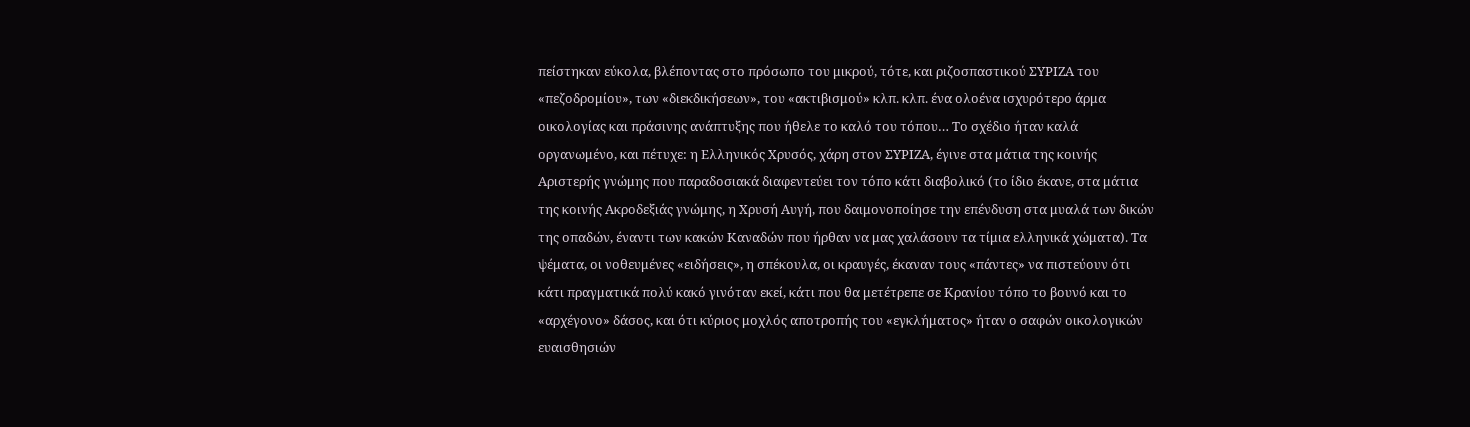πείστηκαν εύκολα, βλέποντας στο πρόσωπο του μικρού, τότε, και ριζοσπαστικού ΣΥΡΙΖΑ του «πεζοδρομίου», των «διεκδικήσεων», του «ακτιβισμού» κλπ. κλπ. ένα ολοένα ισχυρότερο άρμα οικολογίας και πράσινης ανάπτυξης που ήθελε το καλό του τόπου… Το σχέδιο ήταν καλά οργανωμένο, και πέτυχε: η Ελληνικός Χρυσός, χάρη στον ΣΥΡΙΖΑ, έγινε στα μάτια της κοινής Αριστερής γνώμης που παραδοσιακά διαφεντεύει τον τόπο κάτι διαβολικό (το ίδιο έκανε, στα μάτια της κοινής Ακροδεξιάς γνώμης, η Χρυσή Αυγή, που δαιμονοποίησε την επένδυση στα μυαλά των δικών της οπαδών, έναντι των κακών Καναδών που ήρθαν να μας χαλάσουν τα τίμια ελληνικά χώματα). Τα ψέματα, οι νοθευμένες «ειδήσεις», η σπέκουλα, οι κραυγές, έκαναν τους «πάντες» να πιστεύουν ότι κάτι πραγματικά πολύ κακό γινόταν εκεί, κάτι που θα μετέτρεπε σε Κρανίου τόπο το βουνό και το «αρχέγονο» δάσος, και ότι κύριος μοχλός αποτροπής του «εγκλήματος» ήταν ο σαφών οικολογικών ευαισθησιών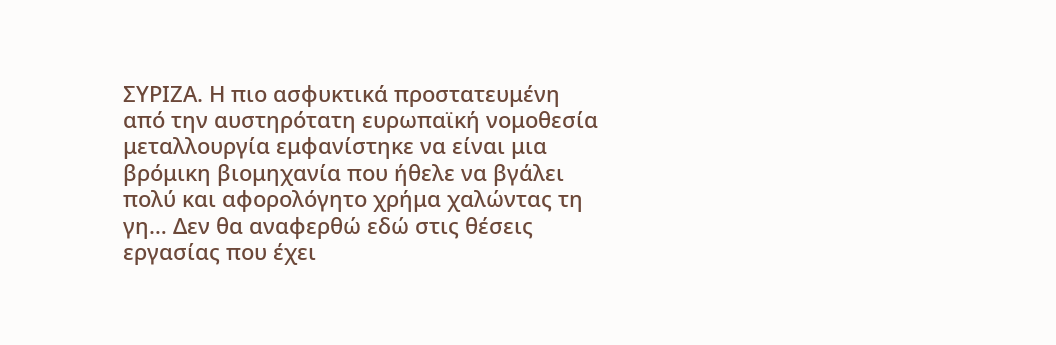ΣΥΡΙΖΑ. Η πιο ασφυκτικά προστατευμένη από την αυστηρότατη ευρωπαϊκή νομοθεσία μεταλλουργία εμφανίστηκε να είναι μια βρόμικη βιομηχανία που ήθελε να βγάλει πολύ και αφορολόγητο χρήμα χαλώντας τη γη… Δεν θα αναφερθώ εδώ στις θέσεις εργασίας που έχει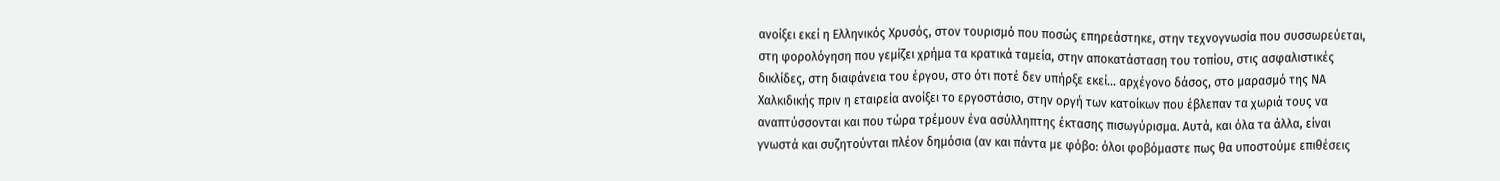ανοίξει εκεί η Ελληνικός Χρυσός, στον τουρισμό που ποσώς επηρεάστηκε, στην τεχνογνωσία που συσσωρεύεται, στη φορολόγηση που γεμίζει χρήμα τα κρατικά ταμεία, στην αποκατάσταση του τοπίου, στις ασφαλιστικές δικλίδες, στη διαφάνεια του έργου, στο ότι ποτέ δεν υπήρξε εκεί… αρχέγονο δάσος, στο μαρασμό της ΝΑ Χαλκιδικής πριν η εταιρεία ανοίξει το εργοστάσιο, στην οργή των κατοίκων που έβλεπαν τα χωριά τους να αναπτύσσονται και που τώρα τρέμουν ένα ασύλληπτης έκτασης πισωγύρισμα. Αυτά, και όλα τα άλλα, είναι γνωστά και συζητούνται πλέον δημόσια (αν και πάντα με φόβο: όλοι φοβόμαστε πως θα υποστούμε επιθέσεις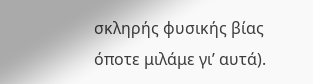σκληρής φυσικής βίας όποτε μιλάμε γι’ αυτά).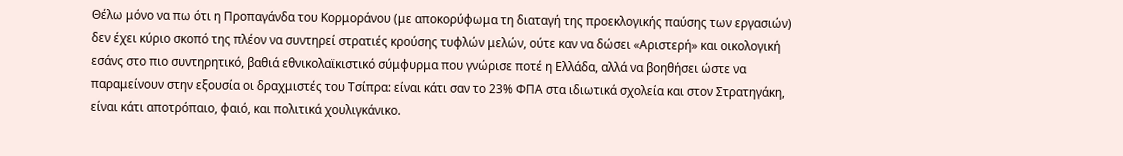Θέλω μόνο να πω ότι η Προπαγάνδα του Κορμοράνου (με αποκορύφωμα τη διαταγή της προεκλογικής παύσης των εργασιών) δεν έχει κύριο σκοπό της πλέον να συντηρεί στρατιές κρούσης τυφλών μελών, ούτε καν να δώσει «Αριστερή» και οικολογική εσάνς στο πιο συντηρητικό, βαθιά εθνικολαϊκιστικό σύμφυρμα που γνώρισε ποτέ η Ελλάδα, αλλά να βοηθήσει ώστε να παραμείνουν στην εξουσία οι δραχμιστές του Τσίπρα: είναι κάτι σαν το 23% ΦΠΑ στα ιδιωτικά σχολεία και στον Στρατηγάκη, είναι κάτι αποτρόπαιο, φαιό, και πολιτικά χουλιγκάνικο.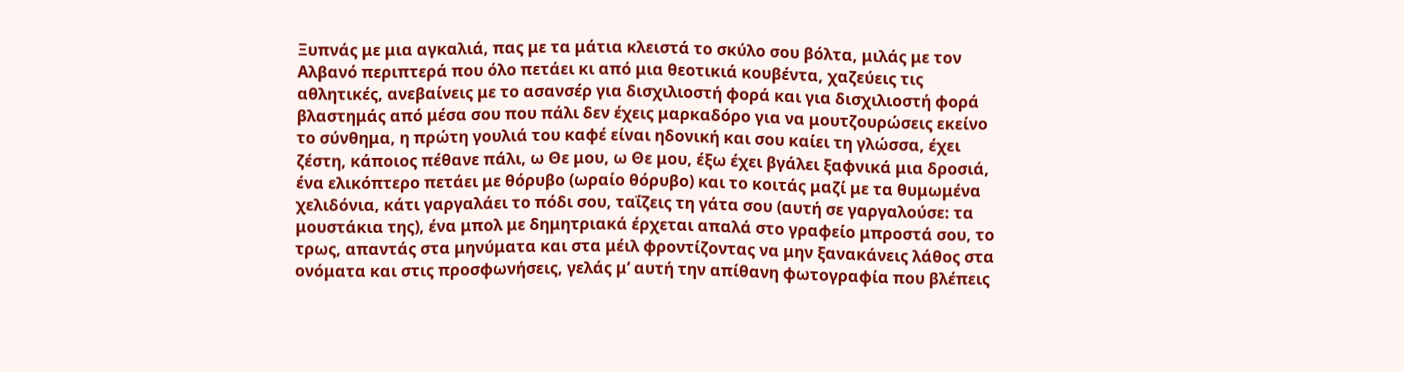Ξυπνάς με μια αγκαλιά, πας με τα μάτια κλειστά το σκύλο σου βόλτα, μιλάς με τον Αλβανό περιπτερά που όλο πετάει κι από μια θεοτικιά κουβέντα, χαζεύεις τις αθλητικές, ανεβαίνεις με το ασανσέρ για δισχιλιοστή φορά και για δισχιλιοστή φορά βλαστημάς από μέσα σου που πάλι δεν έχεις μαρκαδόρο για να μουτζουρώσεις εκείνο το σύνθημα, η πρώτη γουλιά του καφέ είναι ηδονική και σου καίει τη γλώσσα, έχει ζέστη, κάποιος πέθανε πάλι, ω Θε μου, ω Θε μου, έξω έχει βγάλει ξαφνικά μια δροσιά, ένα ελικόπτερο πετάει με θόρυβο (ωραίο θόρυβο) και το κοιτάς μαζί με τα θυμωμένα χελιδόνια, κάτι γαργαλάει το πόδι σου, ταΐζεις τη γάτα σου (αυτή σε γαργαλούσε: τα μουστάκια της), ένα μπολ με δημητριακά έρχεται απαλά στο γραφείο μπροστά σου, το τρως, απαντάς στα μηνύματα και στα μέιλ φροντίζοντας να μην ξανακάνεις λάθος στα ονόματα και στις προσφωνήσεις, γελάς μ’ αυτή την απίθανη φωτογραφία που βλέπεις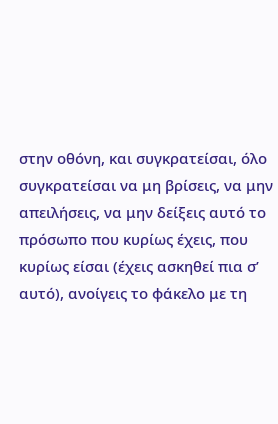στην οθόνη, και συγκρατείσαι, όλο συγκρατείσαι να μη βρίσεις, να μην απειλήσεις, να μην δείξεις αυτό το πρόσωπο που κυρίως έχεις, που κυρίως είσαι (έχεις ασκηθεί πια σ’ αυτό), ανοίγεις το φάκελο με τη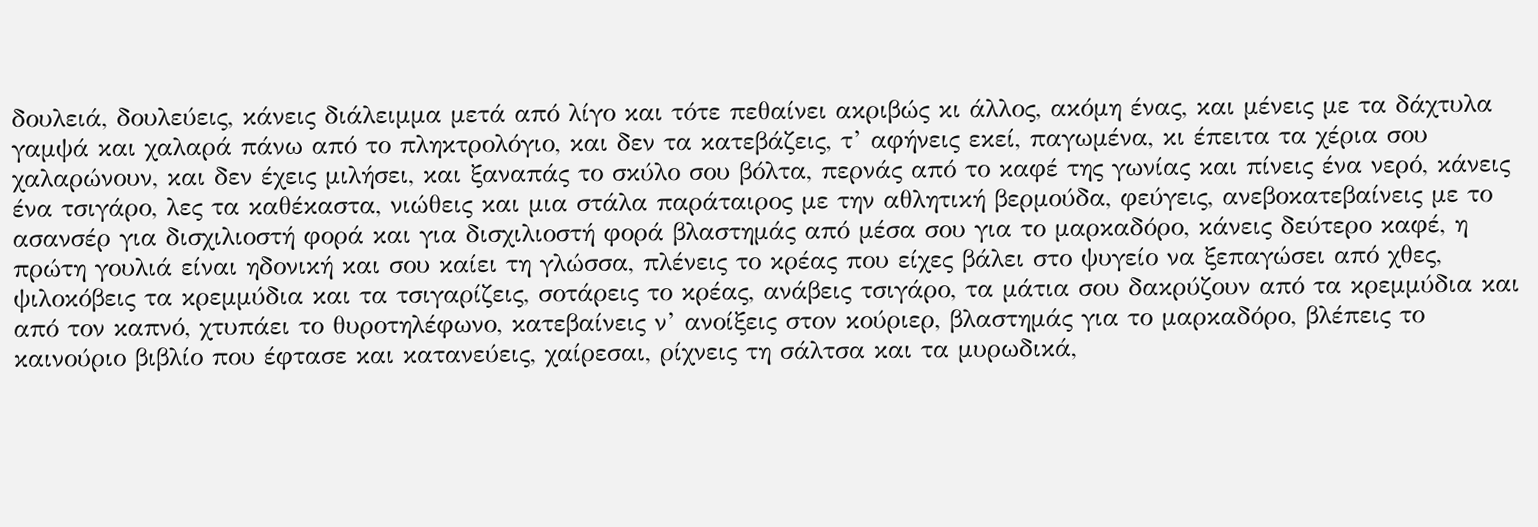δουλειά, δουλεύεις, κάνεις διάλειμμα μετά από λίγο και τότε πεθαίνει ακριβώς κι άλλος, ακόμη ένας, και μένεις με τα δάχτυλα γαμψά και χαλαρά πάνω από το πληκτρολόγιο, και δεν τα κατεβάζεις, τ’ αφήνεις εκεί, παγωμένα, κι έπειτα τα χέρια σου χαλαρώνουν, και δεν έχεις μιλήσει, και ξαναπάς το σκύλο σου βόλτα, περνάς από το καφέ της γωνίας και πίνεις ένα νερό, κάνεις ένα τσιγάρο, λες τα καθέκαστα, νιώθεις και μια στάλα παράταιρος με την αθλητική βερμούδα, φεύγεις, ανεβοκατεβαίνεις με το ασανσέρ για δισχιλιοστή φορά και για δισχιλιοστή φορά βλαστημάς από μέσα σου για το μαρκαδόρο, κάνεις δεύτερο καφέ, η πρώτη γουλιά είναι ηδονική και σου καίει τη γλώσσα, πλένεις το κρέας που είχες βάλει στο ψυγείο να ξεπαγώσει από χθες, ψιλοκόβεις τα κρεμμύδια και τα τσιγαρίζεις, σοτάρεις το κρέας, ανάβεις τσιγάρο, τα μάτια σου δακρύζουν από τα κρεμμύδια και από τον καπνό, χτυπάει το θυροτηλέφωνο, κατεβαίνεις ν’ ανοίξεις στον κούριερ, βλαστημάς για το μαρκαδόρο, βλέπεις το καινούριο βιβλίο που έφτασε και κατανεύεις, χαίρεσαι, ρίχνεις τη σάλτσα και τα μυρωδικά,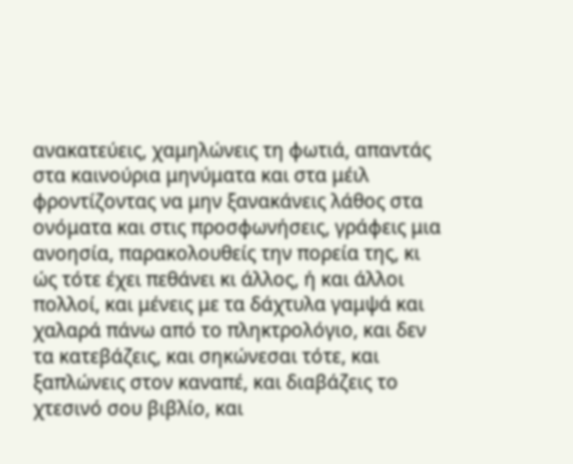ανακατεύεις, χαμηλώνεις τη φωτιά, απαντάς στα καινούρια μηνύματα και στα μέιλ φροντίζοντας να μην ξανακάνεις λάθος στα ονόματα και στις προσφωνήσεις, γράφεις μια ανοησία, παρακολουθείς την πορεία της, κι ώς τότε έχει πεθάνει κι άλλος, ή και άλλοι πολλοί, και μένεις με τα δάχτυλα γαμψά και χαλαρά πάνω από το πληκτρολόγιο, και δεν τα κατεβάζεις, και σηκώνεσαι τότε, και ξαπλώνεις στον καναπέ, και διαβάζεις το χτεσινό σου βιβλίο, και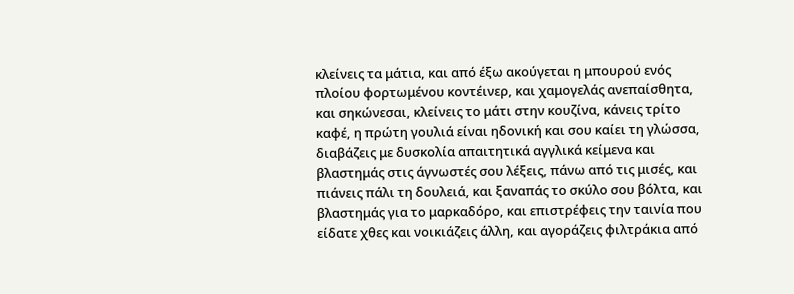κλείνεις τα μάτια, και από έξω ακούγεται η μπουρού ενός πλοίου φορτωμένου κοντέινερ, και χαμογελάς ανεπαίσθητα, και σηκώνεσαι, κλείνεις το μάτι στην κουζίνα, κάνεις τρίτο καφέ, η πρώτη γουλιά είναι ηδονική και σου καίει τη γλώσσα, διαβάζεις με δυσκολία απαιτητικά αγγλικά κείμενα και βλαστημάς στις άγνωστές σου λέξεις, πάνω από τις μισές, και πιάνεις πάλι τη δουλειά, και ξαναπάς το σκύλο σου βόλτα, και βλαστημάς για το μαρκαδόρο, και επιστρέφεις την ταινία που είδατε χθες και νοικιάζεις άλλη, και αγοράζεις φιλτράκια από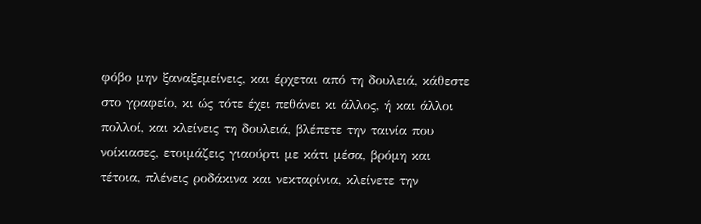φόβο μην ξαναξεμείνεις, και έρχεται από τη δουλειά, κάθεστε στο γραφείο, κι ώς τότε έχει πεθάνει κι άλλος, ή και άλλοι πολλοί, και κλείνεις τη δουλειά, βλέπετε την ταινία που νοίκιασες, ετοιμάζεις γιαούρτι με κάτι μέσα, βρόμη και τέτοια, πλένεις ροδάκινα και νεκταρίνια, κλείνετε την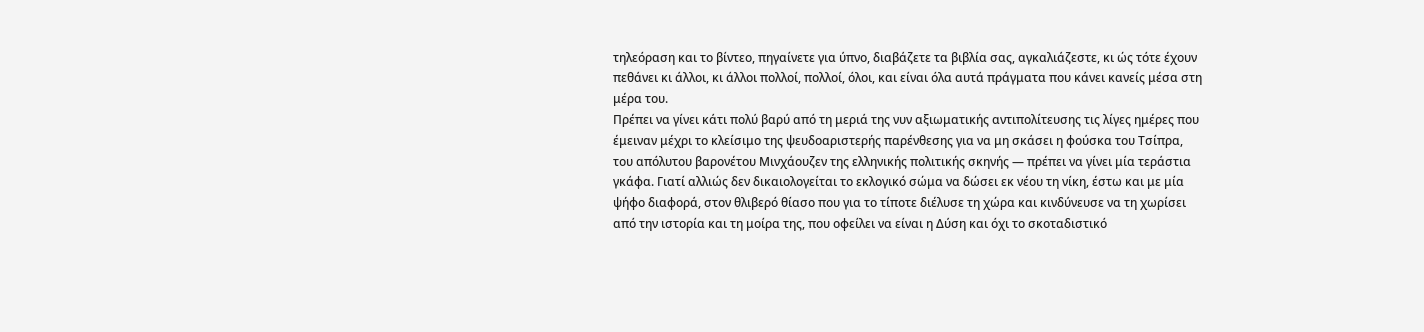τηλεόραση και το βίντεο, πηγαίνετε για ύπνο, διαβάζετε τα βιβλία σας, αγκαλιάζεστε, κι ώς τότε έχουν πεθάνει κι άλλοι, κι άλλοι πολλοί, πολλοί, όλοι, και είναι όλα αυτά πράγματα που κάνει κανείς μέσα στη μέρα του.
Πρέπει να γίνει κάτι πολύ βαρύ από τη μεριά της νυν αξιωματικής αντιπολίτευσης τις λίγες ημέρες που έμειναν μέχρι το κλείσιμο της ψευδοαριστερής παρένθεσης για να μη σκάσει η φούσκα του Τσίπρα, του απόλυτου βαρονέτου Μινχάουζεν της ελληνικής πολιτικής σκηνής — πρέπει να γίνει μία τεράστια γκάφα. Γιατί αλλιώς δεν δικαιολογείται το εκλογικό σώμα να δώσει εκ νέου τη νίκη, έστω και με μία ψήφο διαφορά, στον θλιβερό θίασο που για το τίποτε διέλυσε τη χώρα και κινδύνευσε να τη χωρίσει από την ιστορία και τη μοίρα της, που οφείλει να είναι η Δύση και όχι το σκοταδιστικό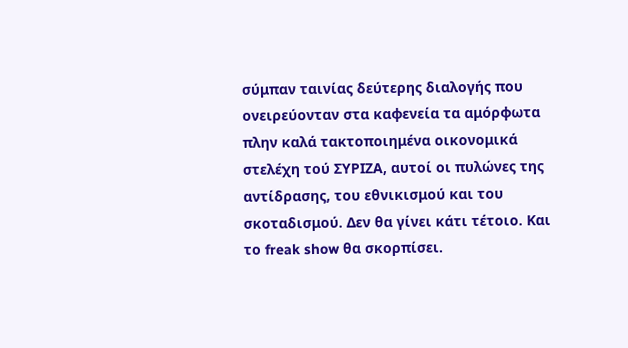σύμπαν ταινίας δεύτερης διαλογής που ονειρεύονταν στα καφενεία τα αμόρφωτα πλην καλά τακτοποιημένα οικονομικά στελέχη τού ΣΥΡΙΖΑ, αυτοί οι πυλώνες της αντίδρασης, του εθνικισμού και του σκοταδισμού. Δεν θα γίνει κάτι τέτοιο. Και το freak show θα σκορπίσει.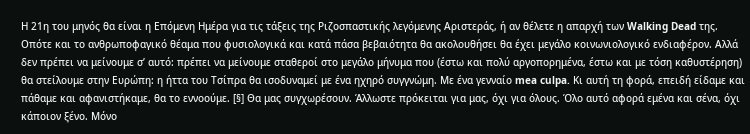Η 21η του μηνός θα είναι η Επόμενη Ημέρα για τις τάξεις της Ριζοσπαστικής λεγόμενης Αριστεράς, ή αν θέλετε η απαρχή των Walking Dead της. Οπότε και το ανθρωποφαγικό θέαμα που φυσιολογικά και κατά πάσα βεβαιότητα θα ακολουθήσει θα έχει μεγάλο κοινωνιολογικό ενδιαφέρον. Αλλά δεν πρέπει να μείνουμε σ’ αυτό: πρέπει να μείνουμε σταθεροί στο μεγάλο μήνυμα που (έστω και πολύ αργοπορημένα, έστω και με τόση καθυστέρηση) θα στείλουμε στην Ευρώπη: η ήττα του Τσίπρα θα ισοδυναμεί με ένα ηχηρό συγγνώμη. Με ένα γενναίο mea culpa. Κι αυτή τη φορά, επειδή είδαμε και πάθαμε και αφανιστήκαμε, θα το εννοούμε. [§] Θα μας συγχωρέσουν. Άλλωστε πρόκειται για μας, όχι για όλους. Όλο αυτό αφορά εμένα και σένα, όχι κάποιον ξένο. Μόνο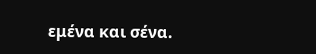εμένα και σένα.